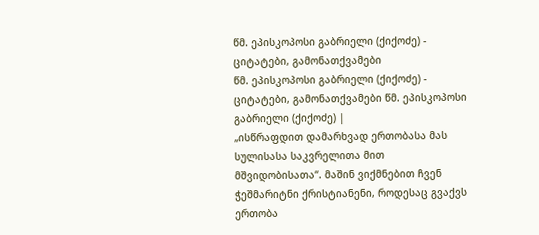წმ. ეპისკოპოსი გაბრიელი (ქიქოძე) - ციტატები, გამონათქვამები
წმ. ეპისკოპოსი გაბრიელი (ქიქოძე) - ციტატები, გამონათქვამები წმ. ეპისკოპოსი გაბრიელი (ქიქოძე) |
„ისწრაფდით დამარხვად ერთობასა მას სულისასა საკვრელითა მით მშვიდობისათა“. მაშინ ვიქმნებით ჩვენ ჭეშმარიტნი ქრისტიანენი, როდესაც გვაქვს ერთობა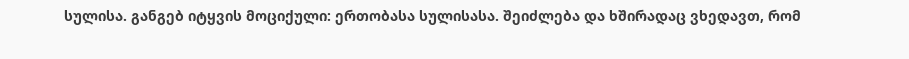სულისა. განგებ იტყვის მოციქული: ერთობასა სულისასა. შეიძლება და ხშირადაც ვხედავთ, რომ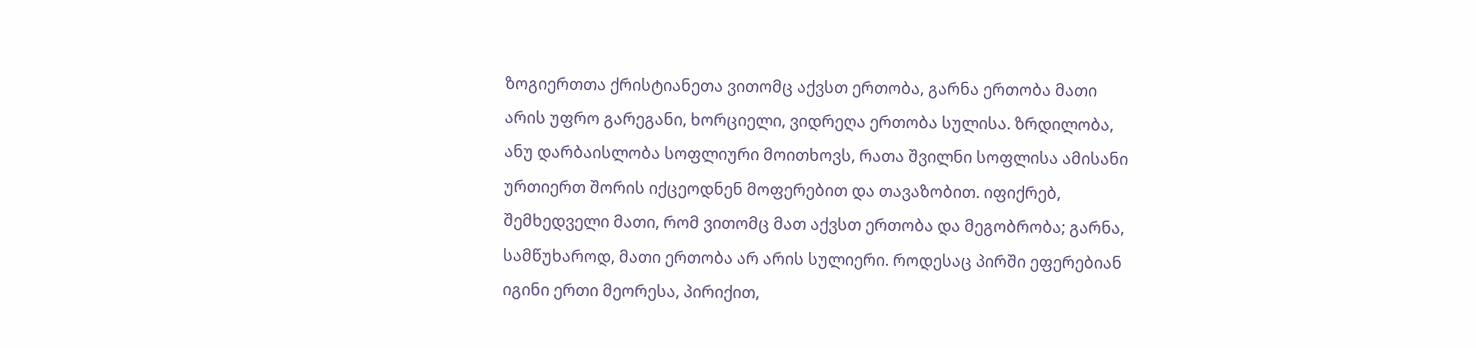ზოგიერთთა ქრისტიანეთა ვითომც აქვსთ ერთობა, გარნა ერთობა მათი არის უფრო გარეგანი, ხორციელი, ვიდრეღა ერთობა სულისა. ზრდილობა, ანუ დარბაისლობა სოფლიური მოითხოვს, რათა შვილნი სოფლისა ამისანი ურთიერთ შორის იქცეოდნენ მოფერებით და თავაზობით. იფიქრებ, შემხედველი მათი, რომ ვითომც მათ აქვსთ ერთობა და მეგობრობა; გარნა, სამწუხაროდ, მათი ერთობა არ არის სულიერი. როდესაც პირში ეფერებიან იგინი ერთი მეორესა, პირიქით,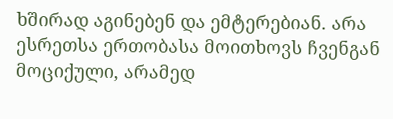ხშირად აგინებენ და ემტერებიან. არა ესრეთსა ერთობასა მოითხოვს ჩვენგან მოციქული, არამედ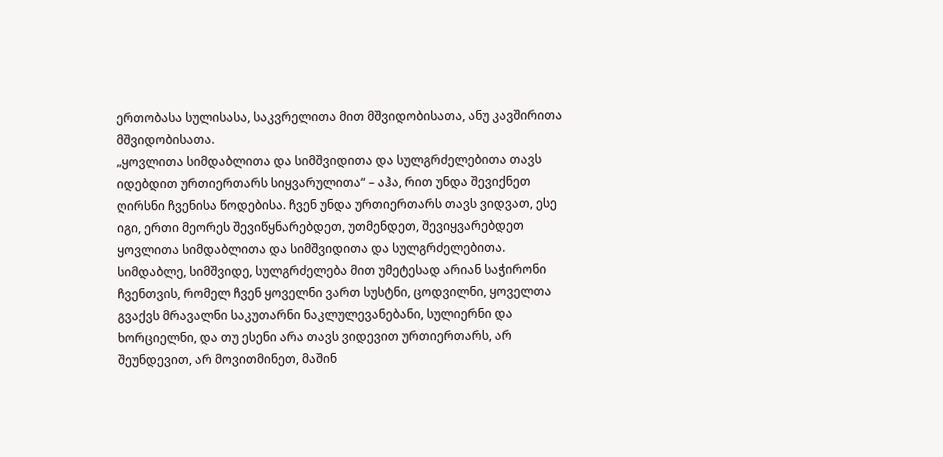ერთობასა სულისასა, საკვრელითა მით მშვიდობისათა, ანუ კავშირითა მშვიდობისათა.
„ყოვლითა სიმდაბლითა და სიმშვიდითა და სულგრძელებითა თავს იდებდით ურთიერთარს სიყვარულითა“ – აჰა, რით უნდა შევიქნეთ ღირსნი ჩვენისა წოდებისა. ჩვენ უნდა ურთიერთარს თავს ვიდვათ, ესე იგი, ერთი მეორეს შევიწყნარებდეთ, უთმენდეთ, შევიყვარებდეთ ყოვლითა სიმდაბლითა და სიმშვიდითა და სულგრძელებითა. სიმდაბლე, სიმშვიდე, სულგრძელება მით უმეტესად არიან საჭირონი ჩვენთვის, რომელ ჩვენ ყოველნი ვართ სუსტნი, ცოდვილნი, ყოველთა გვაქვს მრავალნი საკუთარნი ნაკლულევანებანი, სულიერნი და ხორციელნი, და თუ ესენი არა თავს ვიდევით ურთიერთარს, არ შეუნდევით, არ მოვითმინეთ, მაშინ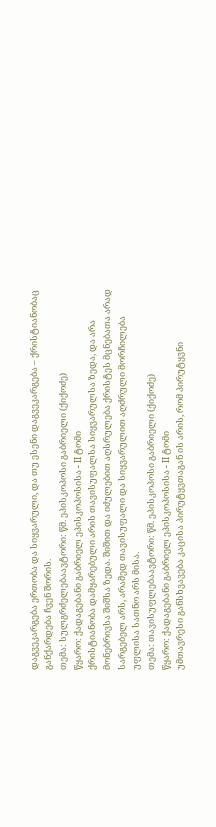დაგვეკარგება ერთობა და სიყვარული, და თუ ესენი დაგვეკარგება – ქრისტიანობაც განქარდება ჩვენ შორის.
თემა: სულგრძელებაავტორი: წმ. ეპისკოპოსი გაბრიელი (ქიქოძე)
წყარო: ქადაგებანი გაბრიელ ეპისკოპოსისა - II ტომი
ქრისტიანობა დამყარებული არის თავისუფალსა სიყვარულსა ზედა, და არა მონებრივსა შიშსა ზედა. შიშით და იძულებით აღსრულება ქრისტეს მცნებათა არად სარგებელ არს, არამედ თავისუფალი და სიყვარულით აღძრული მორჩილება უფლისა სათნო არს მისა.
თემა: თავისუფლებაავტორი: წმ. ეპისკოპოსი გაბრიელი (ქიქოძე)
წყარო: ქადაგებანი გაბრიელ ეპისკოპოსისა - II ტომი
უმთავრესი განსხვავება კაცისა პირუტყვთაგან ის არის, რომ პირუტყვნი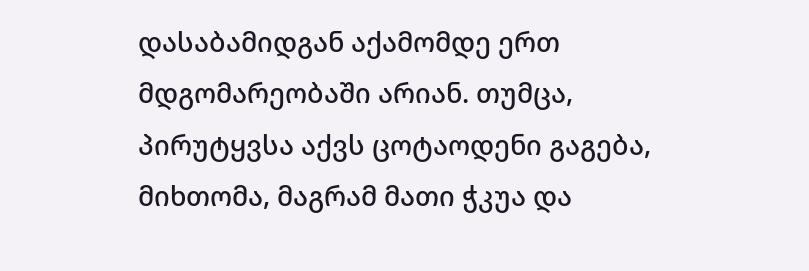დასაბამიდგან აქამომდე ერთ მდგომარეობაში არიან. თუმცა, პირუტყვსა აქვს ცოტაოდენი გაგება, მიხთომა, მაგრამ მათი ჭკუა და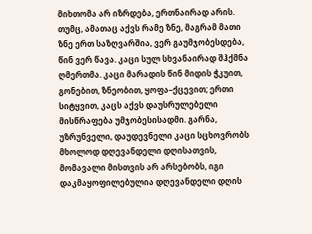მიხთომა არ იზრდება, ერთნაირად არის. თუმც, ამათაც აქვს რამე ზნე, მაგრამ მათი ზნე ერთ საზღვარშია, ვერ გაუმჯობესდება, წინ ვერ წავა. კაცი სულ სხვანაირად შჰქმნა ღმერთმა. კაცი მარადის წინ მიდის ჭკუით, გონებით, ზნეობით, ყოფა–ქცევით; ერთი სიტყვით, კაცს აქვს დაუსრულებელი მისწრაფება უმჯობესისადმი. გარნა, უზრუნველი, დაუდევნელი კაცი სცხოვრობს მხოლოდ დღევანდელი დღისათვის, მომავალი მისთვის არ არსებობს, იგი დაკმაყოფილებულია დღევანდელი დღის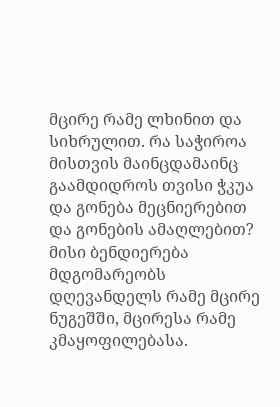მცირე რამე ლხინით და სიხრულით. რა საჭიროა მისთვის მაინცდამაინც გაამდიდროს თვისი ჭკუა და გონება მეცნიერებით და გონების ამაღლებით? მისი ბენდიერება მდგომარეობს დღევანდელს რამე მცირე ნუგეშში, მცირესა რამე კმაყოფილებასა.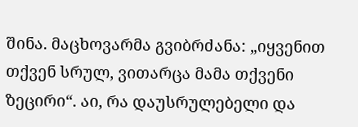შინა. მაცხოვარმა გვიბრძანა: „იყვენით თქვენ სრულ, ვითარცა მამა თქვენი ზეცირი“. აი, რა დაუსრულებელი და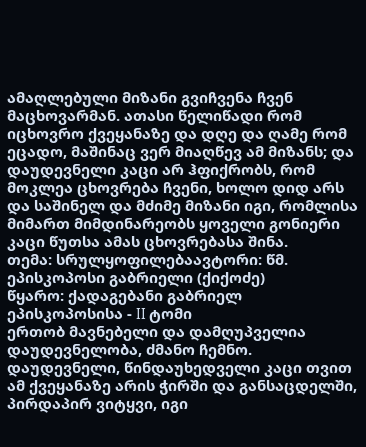ამაღლებული მიზანი გვიჩვენა ჩვენ მაცხოვარმან. ათასი წელიწადი რომ იცხოვრო ქვეყანაზე და დღე და ღამე რომ ეცადო, მაშინაც ვერ მიაღწევ ამ მიზანს; და დაუდევნელი კაცი არ ჰფიქრობს, რომ მოკლეა ცხოვრება ჩვენი, ხოლო დიდ არს და საშინელ და მძიმე მიზანი იგი, რომლისა მიმართ მიმდინარეობს ყოველი გონიერი კაცი წუთსა ამას ცხოვრებასა შინა.
თემა: სრულყოფილებაავტორი: წმ. ეპისკოპოსი გაბრიელი (ქიქოძე)
წყარო: ქადაგებანი გაბრიელ ეპისკოპოსისა - II ტომი
ერთობ მავნებელი და დამღუპველია დაუდევნელობა, ძმანო ჩემნო. დაუდევნელი, წინდაუხედველი კაცი თვით ამ ქვეყანაზე არის ჭირში და განსაცდელში, პირდაპირ ვიტყვი, იგი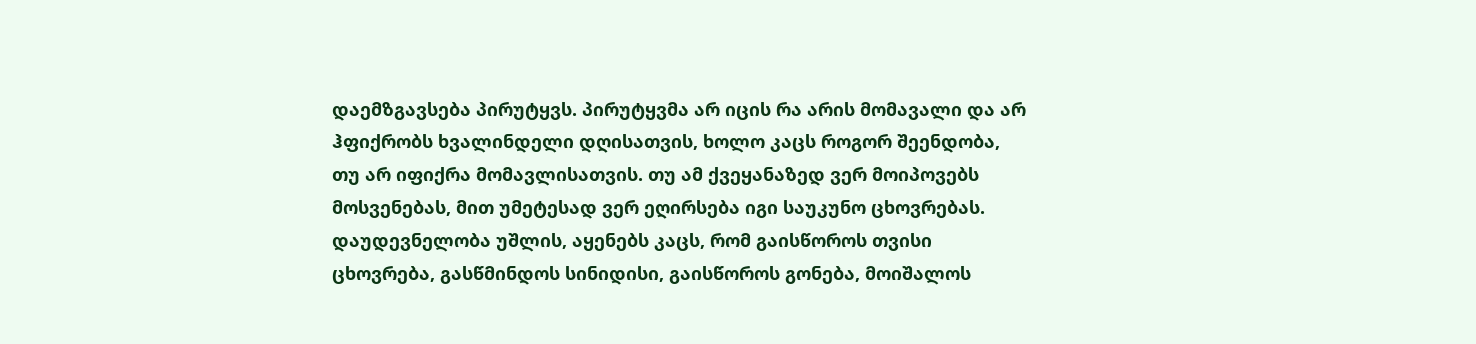დაემზგავსება პირუტყვს. პირუტყვმა არ იცის რა არის მომავალი და არ ჰფიქრობს ხვალინდელი დღისათვის, ხოლო კაცს როგორ შეენდობა, თუ არ იფიქრა მომავლისათვის. თუ ამ ქვეყანაზედ ვერ მოიპოვებს მოსვენებას, მით უმეტესად ვერ ეღირსება იგი საუკუნო ცხოვრებას. დაუდევნელობა უშლის, აყენებს კაცს, რომ გაისწოროს თვისი ცხოვრება, გასწმინდოს სინიდისი, გაისწოროს გონება, მოიშალოს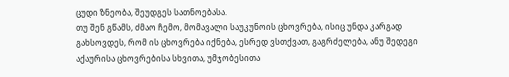ცუდი ზნეობა, შეუდგეს სათნოებასა.
თუ შენ გწამს, ძმაო ჩემო, მომავალი საუკუნოის ცხოვრება, ისიც უნდა კარგად გახსოვდეს, რომ ის ცხოვრება იქნება, ესრედ ვსთქვათ, გაგრძელება, ანუ შედეგი აქაურისა ცხოვრებისა სხვითა, უმჯობესითა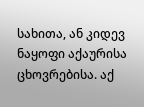სახითა, ან კიდევ ნაყოფი აქაურისა ცხოვრებისა. აქ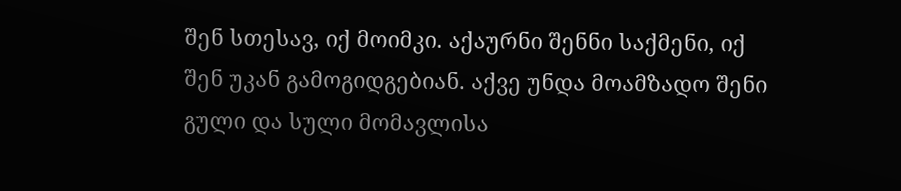შენ სთესავ, იქ მოიმკი. აქაურნი შენნი საქმენი, იქ შენ უკან გამოგიდგებიან. აქვე უნდა მოამზადო შენი გული და სული მომავლისა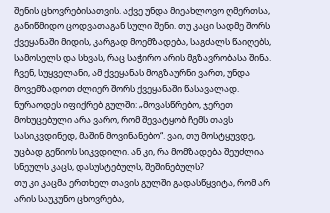შენის ცხოვრებისათვის. აქვე უნდა მიეახლოვო ღმერთსა, განიწმიდო ცოდვათაგან სული შენი. თუ კაცი სადმე შორს ქვეყანაში მიდის, კარგად მოემზადება, საგძალს წაიღებს, სამოსელს და სხვას, რაც საჭირო არის მგზავრობასა შინა. ჩვენ, სუყველანი, ამ ქვეყანას მოგზაურნი ვართ, უნდა მოვემზადოთ ძლიერ შორს ქვეყანაში წასავალად. ნურაოდეს იფიქრებ გულში: „მოვასწრებო, ჯერეთ მოხუცებული არა ვარო, რომ შევატყობ ჩემს თავს სასიკვდინედ, მაშინ მოვინანებო“. ვაი, თუ მოსტყუვდე, უცბად გეწიოს სიკვდილი. ან კი, რა მომზადება შეუძლია სნეულს კაცს, დასუსტებულს, შეშინებულს?
თუ კი კაცმა ერთხელ თავის გულში გადასწყვიტა, რომ არ არის საუკუნო ცხოვრება,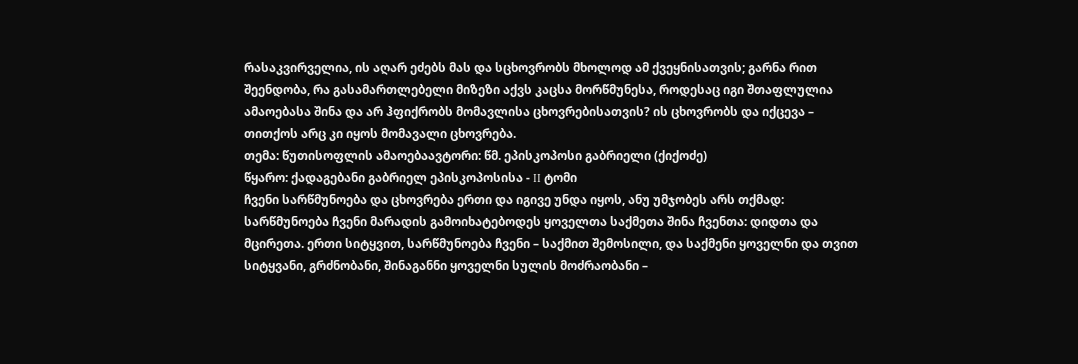რასაკვირველია, ის აღარ ეძებს მას და სცხოვრობს მხოლოდ ამ ქვეყნისათვის; გარნა რით შეენდობა, რა გასამართლებელი მიზეზი აქვს კაცსა მორწმუნესა, როდესაც იგი შთაფლულია ამაოებასა შინა და არ ჰფიქრობს მომავლისა ცხოვრებისათვის? ის ცხოვრობს და იქცევა – თითქოს არც კი იყოს მომავალი ცხოვრება.
თემა: წუთისოფლის ამაოებაავტორი: წმ. ეპისკოპოსი გაბრიელი (ქიქოძე)
წყარო: ქადაგებანი გაბრიელ ეპისკოპოსისა - II ტომი
ჩვენი სარწმუნოება და ცხოვრება ერთი და იგივე უნდა იყოს, ანუ უმჯობეს არს თქმად: სარწმუნოება ჩვენი მარადის გამოიხატებოდეს ყოველთა საქმეთა შინა ჩვენთა: დიდთა და მცირეთა. ერთი სიტყვით, სარწმუნოება ჩვენი – საქმით შემოსილი, და საქმენი ყოველნი და თვით სიტყვანი, გრძნობანი, შინაგანნი ყოველნი სულის მოძრაობანი –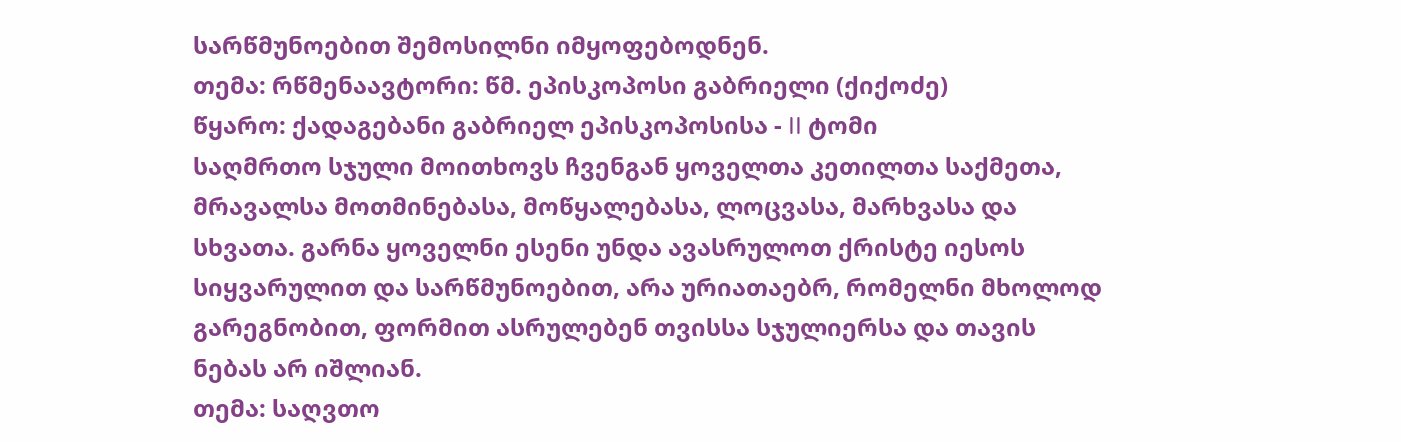სარწმუნოებით შემოსილნი იმყოფებოდნენ.
თემა: რწმენაავტორი: წმ. ეპისკოპოსი გაბრიელი (ქიქოძე)
წყარო: ქადაგებანი გაბრიელ ეპისკოპოსისა - II ტომი
საღმრთო სჯული მოითხოვს ჩვენგან ყოველთა კეთილთა საქმეთა, მრავალსა მოთმინებასა, მოწყალებასა, ლოცვასა, მარხვასა და სხვათა. გარნა ყოველნი ესენი უნდა ავასრულოთ ქრისტე იესოს სიყვარულით და სარწმუნოებით, არა ურიათაებრ, რომელნი მხოლოდ გარეგნობით, ფორმით ასრულებენ თვისსა სჯულიერსა და თავის ნებას არ იშლიან.
თემა: საღვთო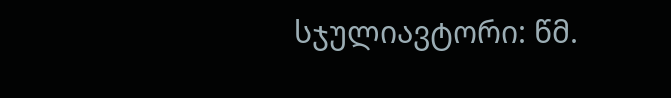სჯულიავტორი: წმ.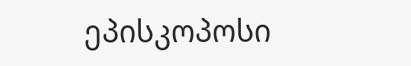ეპისკოპოსი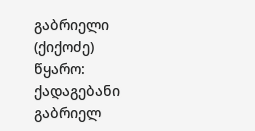გაბრიელი (ქიქოძე)
წყარო: ქადაგებანი გაბრიელ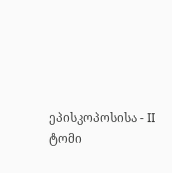ეპისკოპოსისა - II ტომი